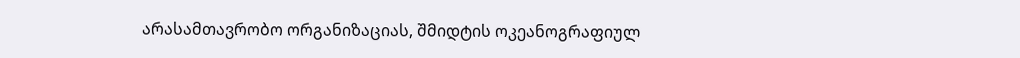არასამთავრობო ორგანიზაციას, შმიდტის ოკეანოგრაფიულ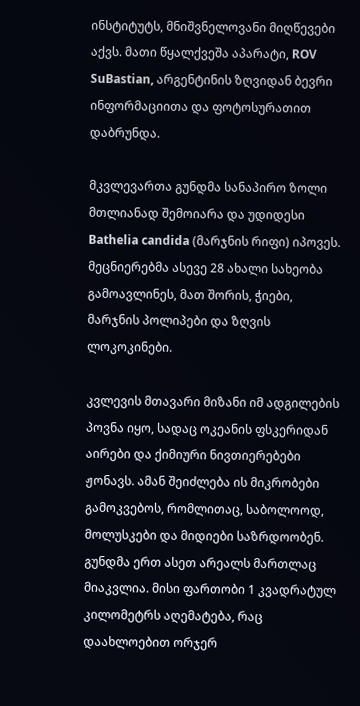ინსტიტუტს, მნიშვნელოვანი მიღწევები აქვს. მათი წყალქვეშა აპარატი, ROV SuBastian, არგენტინის ზღვიდან ბევრი ინფორმაციითა და ფოტოსურათით დაბრუნდა.

მკვლევართა გუნდმა სანაპირო ზოლი მთლიანად შემოიარა და უდიდესი Bathelia candida (მარჯნის რიფი) იპოვეს. მეცნიერებმა ასევე 28 ახალი სახეობა გამოავლინეს, მათ შორის, ჭიები, მარჯნის პოლიპები და ზღვის ლოკოკინები.

კვლევის მთავარი მიზანი იმ ადგილების პოვნა იყო, სადაც ოკეანის ფსკერიდან აირები და ქიმიური ნივთიერებები ჟონავს. ამან შეიძლება ის მიკრობები გამოკვებოს, რომლითაც, საბოლოოდ, მოლუსკები და მიდიები საზრდოობენ. გუნდმა ერთ ასეთ არეალს მართლაც მიაკვლია. მისი ფართობი 1 კვადრატულ კილომეტრს აღემატება, რაც დაახლოებით ორჯერ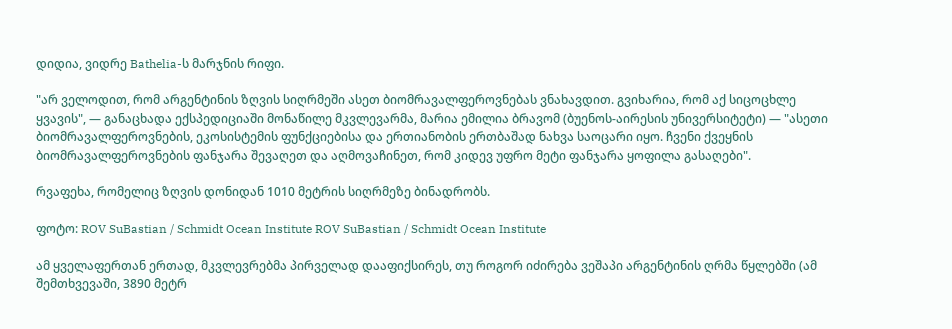დიდია, ვიდრე Bathelia-ს მარჯნის რიფი.

"არ ველოდით, რომ არგენტინის ზღვის სიღრმეში ასეთ ბიომრავალფეროვნებას ვნახავდით. გვიხარია, რომ აქ სიცოცხლე ყვავის", — განაცხადა ექსპედიციაში მონაწილე მკვლევარმა, მარია ემილია ბრავომ (ბუენოს-აირესის უნივერსიტეტი) — "ასეთი ბიომრავალფეროვნების, ეკოსისტემის ფუნქციებისა და ერთიანობის ერთბაშად ნახვა საოცარი იყო. ჩვენი ქვეყნის ბიომრავალფეროვნების ფანჯარა შევაღეთ და აღმოვაჩინეთ, რომ კიდევ უფრო მეტი ფანჯარა ყოფილა გასაღები".

რვაფეხა, რომელიც ზღვის დონიდან 1010 მეტრის სიღრმეზე ბინადრობს.

ფოტო: ROV SuBastian / Schmidt Ocean Institute ROV SuBastian / Schmidt Ocean Institute

ამ ყველაფერთან ერთად, მკვლევრებმა პირველად დააფიქსირეს, თუ როგორ იძირება ვეშაპი არგენტინის ღრმა წყლებში (ამ შემთხვევაში, 3890 მეტრ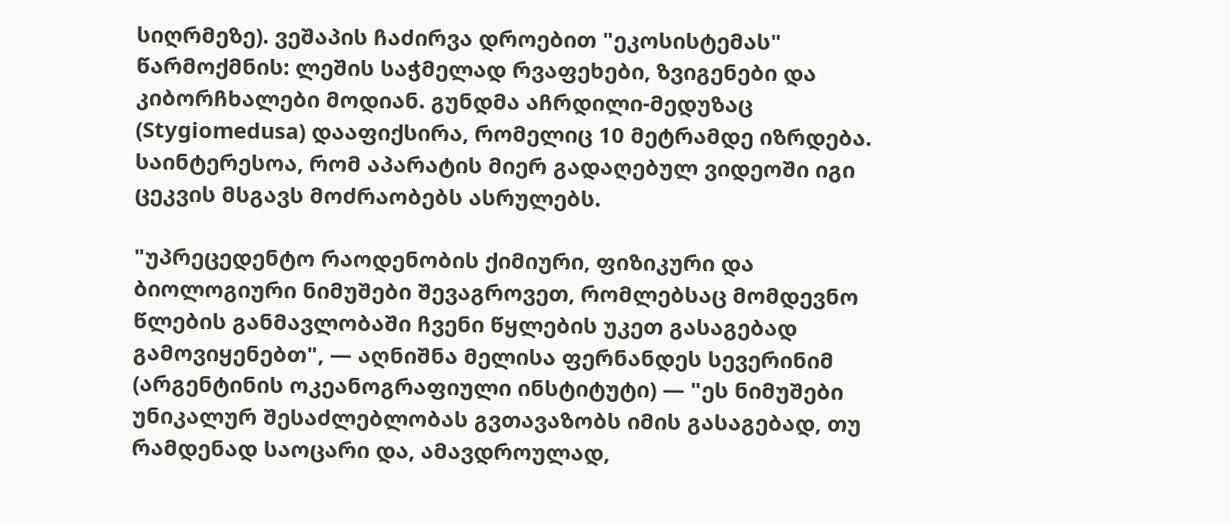სიღრმეზე). ვეშაპის ჩაძირვა დროებით "ეკოსისტემას" წარმოქმნის: ლეშის საჭმელად რვაფეხები, ზვიგენები და კიბორჩხალები მოდიან. გუნდმა აჩრდილი-მედუზაც (Stygiomedusa) დააფიქსირა, რომელიც 10 მეტრამდე იზრდება. საინტერესოა, რომ აპარატის მიერ გადაღებულ ვიდეოში იგი ცეკვის მსგავს მოძრაობებს ასრულებს.

"უპრეცედენტო რაოდენობის ქიმიური, ფიზიკური და ბიოლოგიური ნიმუშები შევაგროვეთ, რომლებსაც მომდევნო წლების განმავლობაში ჩვენი წყლების უკეთ გასაგებად გამოვიყენებთ", — აღნიშნა მელისა ფერნანდეს სევერინიმ (არგენტინის ოკეანოგრაფიული ინსტიტუტი) — "ეს ნიმუშები უნიკალურ შესაძლებლობას გვთავაზობს იმის გასაგებად, თუ რამდენად საოცარი და, ამავდროულად,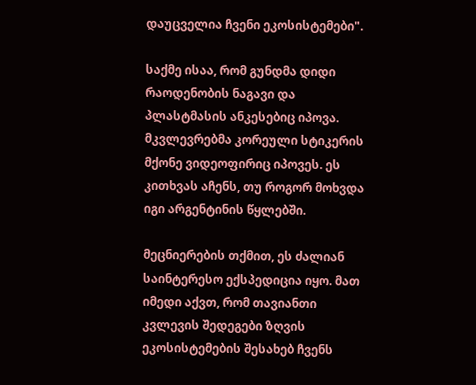დაუცველია ჩვენი ეკოსისტემები".

საქმე ისაა, რომ გუნდმა დიდი რაოდენობის ნაგავი და პლასტმასის ანკესებიც იპოვა. მკვლევრებმა კორეული სტიკერის მქონე ვიდეოფირიც იპოვეს. ეს კითხვას აჩენს, თუ როგორ მოხვდა იგი არგენტინის წყლებში.

მეცნიერების თქმით, ეს ძალიან საინტერესო ექსპედიცია იყო. მათ იმედი აქვთ, რომ თავიანთი კვლევის შედეგები ზღვის ეკოსისტემების შესახებ ჩვენს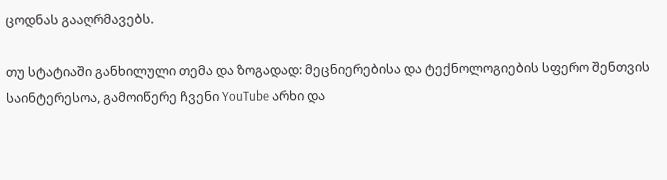ცოდნას გააღრმავებს.

თუ სტატიაში განხილული თემა და ზოგადად: მეცნიერებისა და ტექნოლოგიების სფერო შენთვის საინტერესოა, გამოიწერე ჩვენი YouTube არხი და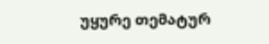უყურე თემატურ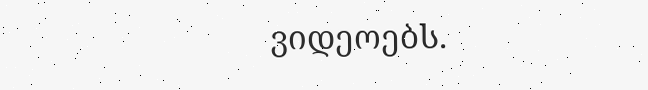ვიდეოებს.